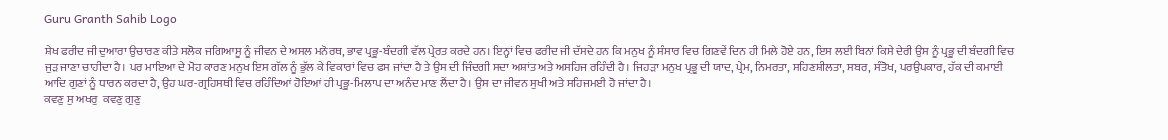Guru Granth Sahib Logo

ਸ਼ੇਖ ਫਰੀਦ ਜੀ ਦੁਆਰਾ ਉਚਾਰਣ ਕੀਤੇ ਸਲੋਕ ਜਗਿਆਸੂ ਨੂੰ ਜੀਵਨ ਦੇ ਅਸਲ ਮਨੋਰਥ, ਭਾਵ ਪ੍ਰਭੂ-ਬੰਦਗੀ ਵੱਲ ਪ੍ਰੇਰਤ ਕਰਦੇ ਹਨ। ਇਨ੍ਹਾਂ ਵਿਚ ਫਰੀਦ ਜੀ ਦੱਸਦੇ ਹਨ ਕਿ ਮਨੁਖ ਨੂੰ ਸੰਸਾਰ ਵਿਚ ਗਿਣਵੇਂ ਦਿਨ ਹੀ ਮਿਲੇ ਹੋਏ ਹਨ, ਇਸ ਲਈ ਬਿਨਾਂ ਕਿਸੇ ਦੇਰੀ ਉਸ ਨੂੰ ਪ੍ਰਭੂ ਦੀ ਬੰਦਗੀ ਵਿਚ ਜੁੜ ਜਾਣਾ ਚਾਹੀਦਾ ਹੈ। ਪਰ ਮਾਇਆ ਦੇ ਮੋਹ ਕਾਰਣ ਮਨੁਖ ਇਸ ਗੱਲ ਨੂੰ ਭੁੱਲ ਕੇ ਵਿਕਾਰਾਂ ਵਿਚ ਫਸ ਜਾਂਦਾ ਹੈ ਤੇ ਉਸ ਦੀ ਜਿੰਦਗੀ ਸਦਾ ਅਸ਼ਾਂਤ ਅਤੇ ਅਸਹਿਜ ਰਹਿੰਦੀ ਹੈ। ਜਿਹੜਾ ਮਨੁਖ ਪ੍ਰਭੂ ਦੀ ਯਾਦ, ਪ੍ਰੇਮ, ਨਿਮਰਤਾ, ਸਹਿਣਸ਼ੀਲਤਾ, ਸਬਰ, ਸੰਤੋਖ, ਪਰਉਪਕਾਰ, ਹੱਕ ਦੀ ਕਮਾਈ ਆਦਿ ਗੁਣਾਂ ਨੂੰ ਧਾਰਨ ਕਰਦਾ ਹੈ, ਉਹ ਘਰ-ਗ੍ਰਹਿਸਥੀ ਵਿਚ ਰਹਿੰਦਿਆਂ ਹੋਇਆਂ ਹੀ ਪ੍ਰਭੂ-ਮਿਲਾਪ ਦਾ ਅਨੰਦ ਮਾਣ ਲੈਂਦਾ ਹੈ। ਉਸ ਦਾ ਜੀਵਨ ਸੁਖੀ ਅਤੇ ਸਹਿਜਮਈ ਹੋ ਜਾਂਦਾ ਹੈ।
ਕਵਣੁ ਸੁ ਅਖਰੁ  ਕਵਣੁ ਗੁਣੁ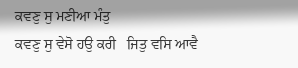ਕਵਣੁ ਸੁ ਮਣੀਆ ਮੰਤੁ
ਕਵਣੁ ਸੁ ਵੇਸੋ ਹਉ ਕਰੀ   ਜਿਤੁ ਵਸਿ ਆਵੈ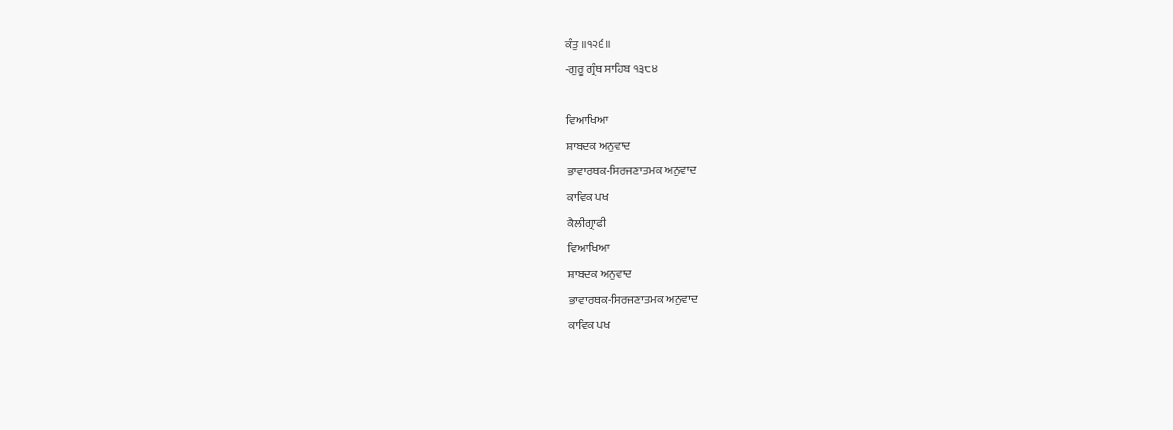ਕੰਤੁ ॥੧੨੬॥
-ਗੁਰੂ ਗ੍ਰੰਥ ਸਾਹਿਬ ੧੩੮੪

ਵਿਆਖਿਆ
ਸ਼ਾਬਦਕ ਅਨੁਵਾਦ
ਭਾਵਾਰਥਕ-ਸਿਰਜਣਾਤਮਕ ਅਨੁਵਾਦ
ਕਾਵਿਕ ਪਖ
ਕੈਲੀਗ੍ਰਾਫੀ
ਵਿਆਖਿਆ
ਸ਼ਾਬਦਕ ਅਨੁਵਾਦ
ਭਾਵਾਰਥਕ-ਸਿਰਜਣਾਤਮਕ ਅਨੁਵਾਦ
ਕਾਵਿਕ ਪਖ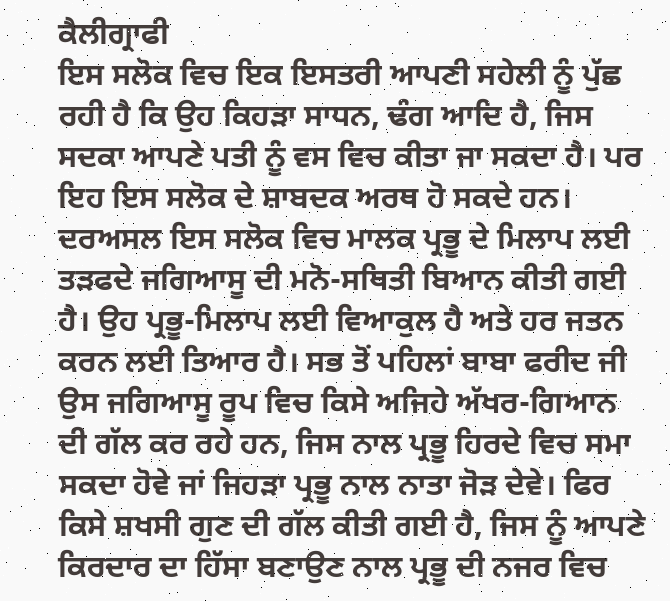ਕੈਲੀਗ੍ਰਾਫੀ
ਇਸ ਸਲੋਕ ਵਿਚ ਇਕ ਇਸਤਰੀ ਆਪਣੀ ਸਹੇਲੀ ਨੂੰ ਪੁੱਛ ਰਹੀ ਹੈ ਕਿ ਉਹ ਕਿਹੜਾ ਸਾਧਨ, ਢੰਗ ਆਦਿ ਹੈ, ਜਿਸ ਸਦਕਾ ਆਪਣੇ ਪਤੀ ਨੂੰ ਵਸ ਵਿਚ ਕੀਤਾ ਜਾ ਸਕਦਾ ਹੈ। ਪਰ ਇਹ ਇਸ ਸਲੋਕ ਦੇ ਸ਼ਾਬਦਕ ਅਰਥ ਹੋ ਸਕਦੇ ਹਨ। ਦਰਅਸਲ ਇਸ ਸਲੋਕ ਵਿਚ ਮਾਲਕ ਪ੍ਰਭੂ ਦੇ ਮਿਲਾਪ ਲਈ ਤੜਫਦੇ ਜਗਿਆਸੂ ਦੀ ਮਨੋ-ਸਥਿਤੀ ਬਿਆਨ ਕੀਤੀ ਗਈ ਹੈ। ਉਹ ਪ੍ਰਭੂ-ਮਿਲਾਪ ਲਈ ਵਿਆਕੁਲ ਹੈ ਅਤੇ ਹਰ ਜਤਨ ਕਰਨ ਲਈ ਤਿਆਰ ਹੈ। ਸਭ ਤੋਂ ਪਹਿਲਾਂ ਬਾਬਾ ਫਰੀਦ ਜੀ ਉਸ ਜਗਿਆਸੂ ਰੂਪ ਵਿਚ ਕਿਸੇ ਅਜਿਹੇ ਅੱਖਰ-ਗਿਆਨ ਦੀ ਗੱਲ ਕਰ ਰਹੇ ਹਨ, ਜਿਸ ਨਾਲ ਪ੍ਰਭੂ ਹਿਰਦੇ ਵਿਚ ਸਮਾ ਸਕਦਾ ਹੋਵੇ ਜਾਂ ਜਿਹੜਾ ਪ੍ਰਭੂ ਨਾਲ ਨਾਤਾ ਜੋੜ ਦੇਵੇ। ਫਿਰ ਕਿਸੇ ਸ਼ਖਸੀ ਗੁਣ ਦੀ ਗੱਲ ਕੀਤੀ ਗਈ ਹੈ, ਜਿਸ ਨੂੰ ਆਪਣੇ ਕਿਰਦਾਰ ਦਾ ਹਿੱਸਾ ਬਣਾਉਣ ਨਾਲ ਪ੍ਰਭੂ ਦੀ ਨਜਰ ਵਿਚ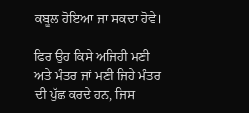ਕਬੂਲ ਹੋਇਆ ਜਾ ਸਕਦਾ ਹੋਵੇ।

ਫਿਰ ਉਹ ਕਿਸੇ ਅਜਿਹੀ ਮਣੀ ਅਤੇ ਮੰਤਰ ਜਾਂ ਮਣੀ ਜਿਹੇ ਮੰਤਰ ਦੀ ਪੁੱਛ ਕਰਦੇ ਹਨ, ਜਿਸ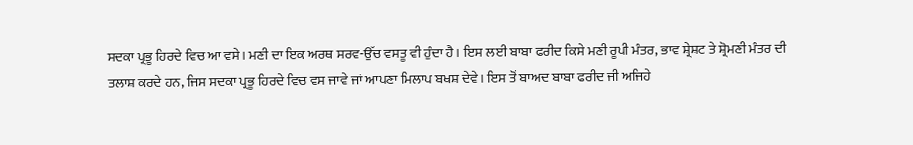ਸਦਕਾ ਪ੍ਰਭੂ ਹਿਰਦੇ ਵਿਚ ਆ ਵਸੇ। ਮਣੀ ਦਾ ਇਕ ਅਰਥ ਸਰਵ-ਉੱਚ ਵਸਤੂ ਵੀ ਹੁੰਦਾ ਹੈ। ਇਸ ਲਈ ਬਾਬਾ ਫਰੀਦ ਕਿਸੇ ਮਣੀ ਰੂਪੀ ਮੰਤਰ, ਭਾਵ ਸ਼੍ਰੇਸ਼ਟ ਤੇ ਸ਼੍ਰੋਮਣੀ ਮੰਤਰ ਦੀ ਤਲਾਸ਼ ਕਰਦੇ ਹਨ, ਜਿਸ ਸਦਕਾ ਪ੍ਰਭੂ ਹਿਰਦੇ ਵਿਚ ਵਸ ਜਾਵੇ ਜਾਂ ਆਪਣਾ ਮਿਲਾਪ ਬਖਸ਼ ਦੇਵੇ। ਇਸ ਤੋਂ ਬਾਅਦ ਬਾਬਾ ਫਰੀਦ ਜੀ ਅਜਿਹੇ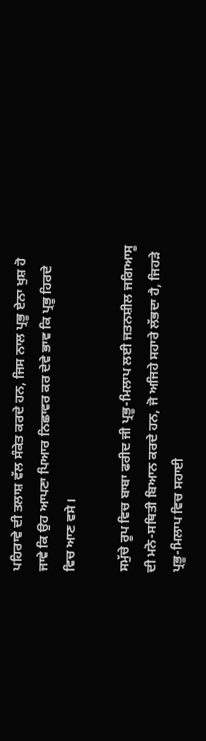ਪਹਿਰਾਵੇ ਦੀ ਤਲਾਸ਼ ਵੱਲ ਸੰਕੇਤ ਕਰਦੇ ਹਨ, ਜਿਸ ਨਾਲ ਪ੍ਰਭੂ ਏਨਾ ਖੁਸ਼ ਹੋ ਜਾਵੇ ਕਿ ਉਹ ਆਪਣਾ ਪਿਆਰ ਨਿਛਾਵਰ ਕਰ ਦੇਵੇ ਭਾਵ ਕਿ ਪ੍ਰਭੂ ਹਿਰਦੇ ਵਿਚ ਆਣ ਵਸੇ।

ਸਮੁੱਚੇ ਰੂਪ ਵਿਚ ਬਾਬਾ ਫਰੀਦ ਜੀ ਪ੍ਰਭੂ-ਮਿਲਾਪ ਲਈ ਜਤਨਸ਼ੀਲ ਜਗਿਆਸੂ ਦੀ ਮਨੋ-ਸਥਿਤੀ ਬਿਆਨ ਕਰਦੇ ਹਨ, ਜੋ ਅਜਿਹੇ ਸਹਾਰੇ ਲੱਭਦਾ ਹੈ, ਜਿਹੜੇ ਪ੍ਰਭੂ-ਮਿਲਾਪ ਵਿਚ ਸਹਾਈ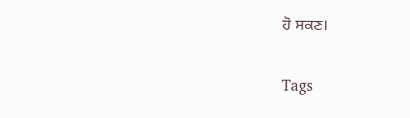ਹੋ ਸਕਣ।

Tags